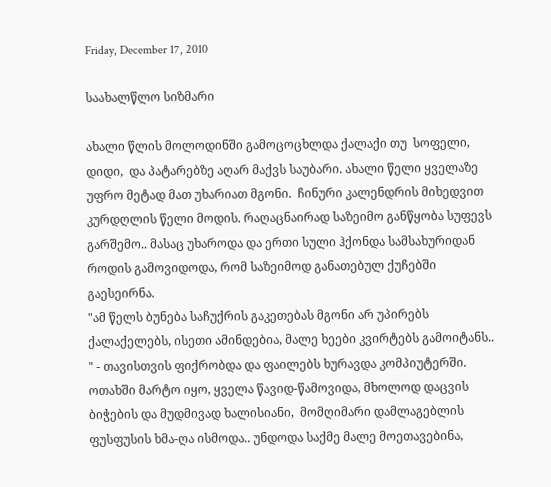Friday, December 17, 2010

საახალწლო სიზმარი

ახალი წლის მოლოდინში გამოცოცხლდა ქალაქი თუ  სოფელი, დიდი,  და პატარებზე აღარ მაქვს საუბარი. ახალი წელი ყველაზე უფრო მეტად მათ უხარიათ მგონი.  ჩინური კალენდრის მიხედვით კურდღლის წელი მოდის. რაღაცნაირად საზეიმო განწყობა სუფევს გარშემო.. მასაც უხაროდა და ერთი სული ჰქონდა სამსახურიდან როდის გამოვიდოდა, რომ საზეიმოდ განათებულ ქუჩებში გაესეირნა.
"ამ წელს ბუნება საჩუქრის გაკეთებას მგონი არ უპირებს ქალაქელებს, ისეთი ამინდებია, მალე ხეები კვირტებს გამოიტანს.. " - თავისთვის ფიქრობდა და ფაილებს ხურავდა კომპიუტერში. ოთახში მარტო იყო, ყველა წავიდ-წამოვიდა, მხოლოდ დაცვის ბიჭების და მუდმივად ხალისიანი,  მომღიმარი დამლაგებლის ფუსფუსის ხმა-ღა ისმოდა.. უნდოდა საქმე მალე მოეთავებინა,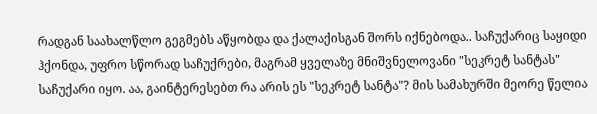რადგან საახალწლო გეგმებს აწყობდა და ქალაქისგან შორს იქნებოდა.. საჩუქარიც საყიდი ჰქონდა, უფრო სწორად საჩუქრები, მაგრამ ყველაზე მნიშვნელოვანი "სეკრეტ სანტას" საჩუქარი იყო. აა, გაინტერესებთ რა არის ეს "სეკრეტ სანტა"? მის სამახურში მეორე წელია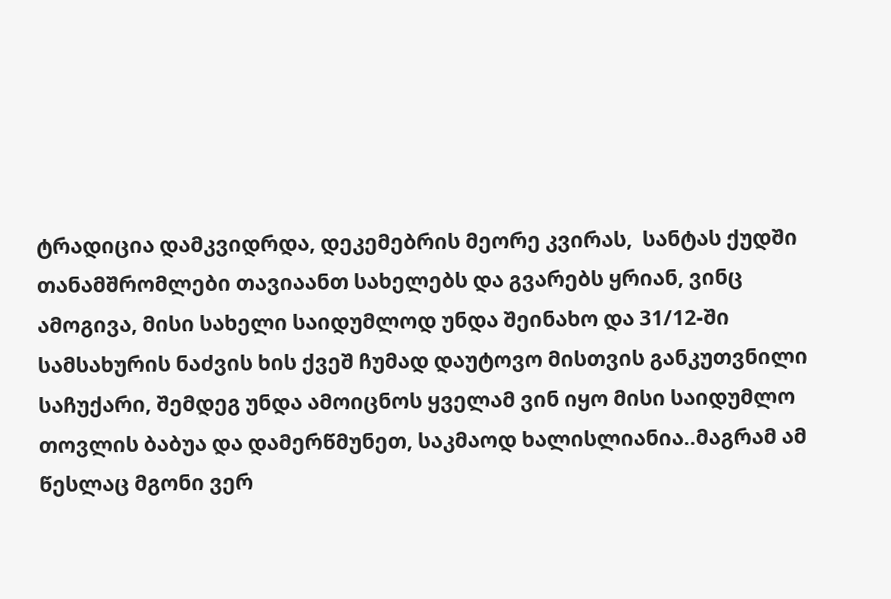ტრადიცია დამკვიდრდა, დეკემებრის მეორე კვირას,  სანტას ქუდში თანამშრომლები თავიაანთ სახელებს და გვარებს ყრიან, ვინც ამოგივა, მისი სახელი საიდუმლოდ უნდა შეინახო და 31/12-ში სამსახურის ნაძვის ხის ქვეშ ჩუმად დაუტოვო მისთვის განკუთვნილი საჩუქარი, შემდეგ უნდა ამოიცნოს ყველამ ვინ იყო მისი საიდუმლო თოვლის ბაბუა და დამერწმუნეთ, საკმაოდ ხალისლიანია..მაგრამ ამ წესლაც მგონი ვერ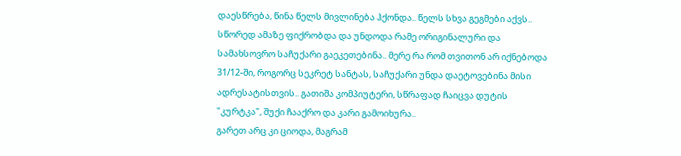დაესწრება, წინა წელს მივლინება ჰქონდა.. წელს სხვა გეგმები აქვს..  სწორედ ამაზე ფიქრობდა და უნდოდა რამე ორიგინალური და სამახსოვრო საჩუქარი გაეკეთებინა.. მერე რა რომ თვითონ არ იქნებოდა 31/12-ში, როგორც სეკრეტ სანტას, საჩუქარი უნდა დაეტოვებინა მისი ადრესატისთვის.. გათიშა კომპიუტერი, სწრაფად ჩაიცვა დუტის "კურტკა", შუქი ჩააქრო და კარი გამოიხურა..
გარეთ არც კი ციოდა, მაგრამ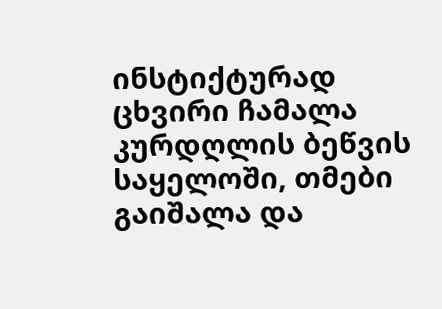ინსტიქტურად ცხვირი ჩამალა კურდღლის ბეწვის საყელოში, თმები გაიშალა და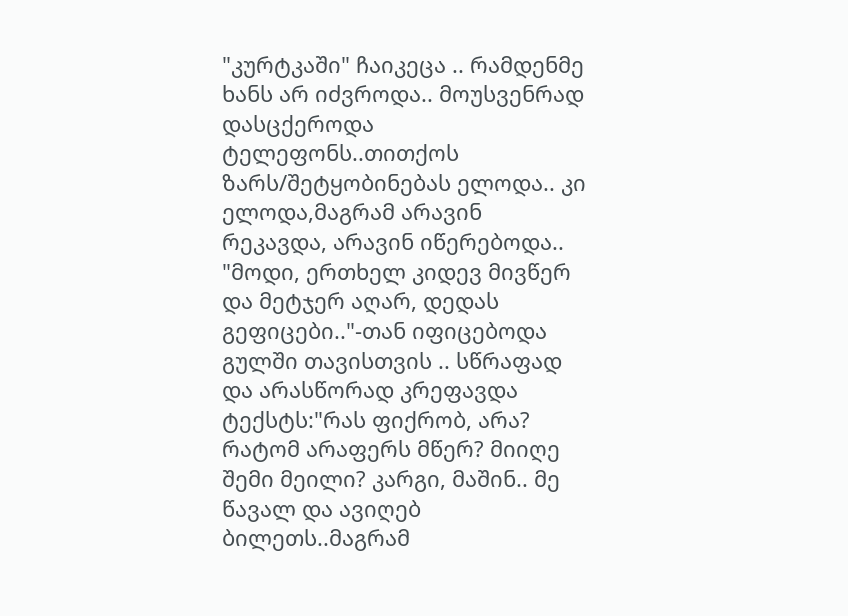"კურტკაში" ჩაიკეცა .. რამდენმე ხანს არ იძვროდა.. მოუსვენრად დასცქეროდა ტელეფონს..თითქოს ზარს/შეტყობინებას ელოდა.. კი ელოდა,მაგრამ არავინ რეკავდა, არავინ იწერებოდა.. "მოდი, ერთხელ კიდევ მივწერ და მეტჯერ აღარ, დედას გეფიცები.."-თან იფიცებოდა გულში თავისთვის .. სწრაფად და არასწორად კრეფავდა ტექსტს:"რას ფიქრობ, არა? რატომ არაფერს მწერ? მიიღე შემი მეილი? კარგი, მაშინ.. მე წავალ და ავიღებ ბილეთს..მაგრამ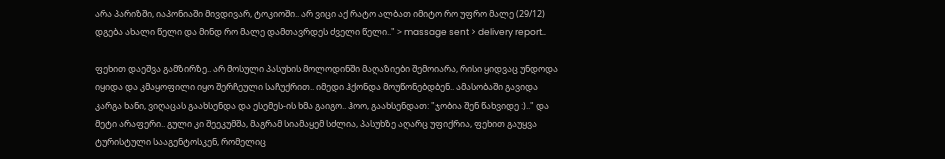არა პარიზში, იაპონიაში მივდივარ, ტოკიოში.. არ ვიცი აქ რატო ალბათ იმიტო რო უფრო მალე (29/12) დგება ახალი წელი და მინდ რო მალე დამთავრდეს ძველი წელი.." > massage sent > delivery report..

ფეხით დაეშვა გამზირზე.. არ მოსული პასუხის მოლოდინში მაღაზიები შემოიარა, რისი ყიდვაც უნდოდა იყიდა და კმაყოფილი იყო შერჩეული საჩუქრით.. იმედი ჰქონდა მოუწონებდბენ.. ამასობაში გავიდა კარგა ხანი, ვიღაცას გაახსენდა და ესემეს-ის ხმა გაიგო.. ჰოო, გაახსენდათ: "ჯობია შენ წახვიდე :).." და მეტი არაფერი.. გული კი შეეკუმშა, მაგრამ სიამაყემ სძლია, პასუხზე აღარც უფიქრია, ფეხით გაუყვა ტურისტული სააგენტოსკენ, რომელიც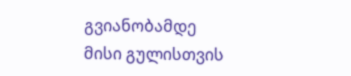გვიანობამდე მისი გულისთვის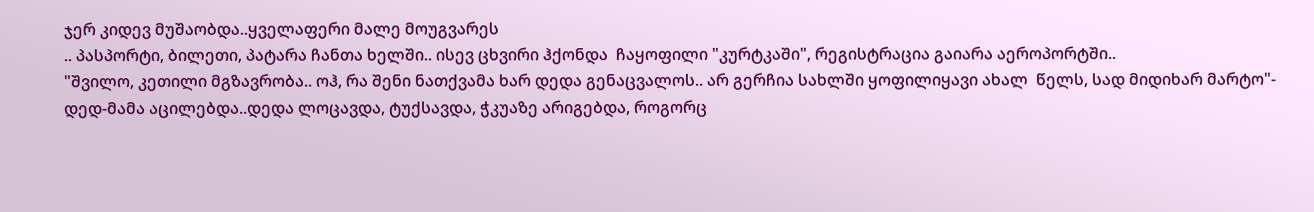ჯერ კიდევ მუშაობდა..ყველაფერი მალე მოუგვარეს
.. პასპორტი, ბილეთი, პატარა ჩანთა ხელში.. ისევ ცხვირი ჰქონდა  ჩაყოფილი "კურტკაში", რეგისტრაცია გაიარა აეროპორტში..
"შვილო, კეთილი მგზავრობა.. ოჰ, რა შენი ნათქვამა ხარ დედა გენაცვალოს.. არ გერჩია სახლში ყოფილიყავი ახალ  წელს, სად მიდიხარ მარტო"- დედ-მამა აცილებდა..დედა ლოცავდა, ტუქსავდა, ჭკუაზე არიგებდა, როგორც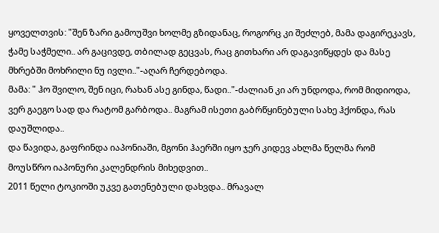ყოველთვის: "შენ ზარი გამოუშვი ხოლმე გზიდანაც, როგორც კი შეძლებ, მამა დაგირეკავს, ჭამე საჭმელი.. არ გაცივდე, თბილად გეცვას, რაც გითხარი არ დაგავიწყდეს და მასე მხრებში მოხრილი ნუ ივლი.."-აღარ ჩერდებოდა.
მამა: " ჰო შვილო, შენ იცი, რახან ასე გინდა, წადი.."-ძალიან კი არ უნდოდა, რომ მიდიოდა, ვერ გაეგო სად და რატომ გარბოდა.. მაგრამ ისეთი გაბრწყინებული სახე ჰქონდა, რას დაუშლიდა..
და წავიდა, გაფრინდა იაპონიაში, მგონი ჰაერში იყო ჯერ კიდევ ახლმა წელმა რომ მოუსწრო იაპონური კალენდრის მიხედვით..
2011 წელი ტოკიოში უკვე გათენებული დახვდა.. მრავალ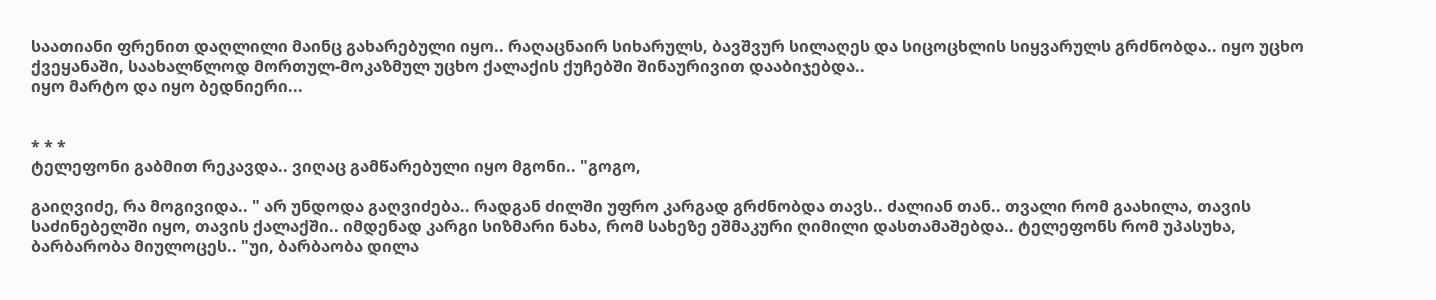საათიანი ფრენით დაღლილი მაინც გახარებული იყო.. რაღაცნაირ სიხარულს, ბავშვურ სილაღეს და სიცოცხლის სიყვარულს გრძნობდა.. იყო უცხო ქვეყანაში, საახალწლოდ მორთულ-მოკაზმულ უცხო ქალაქის ქუჩებში შინაურივით დააბიჯებდა..
იყო მარტო და იყო ბედნიერი...


* * *
ტელეფონი გაბმით რეკავდა.. ვიღაც გამწარებული იყო მგონი.. "გოგო,

გაიღვიძე, რა მოგივიდა.. " არ უნდოდა გაღვიძება.. რადგან ძილში უფრო კარგად გრძნობდა თავს.. ძალიან თან.. თვალი რომ გაახილა, თავის საძინებელში იყო, თავის ქალაქში.. იმდენად კარგი სიზმარი ნახა, რომ სახეზე ეშმაკური ღიმილი დასთამაშებდა.. ტელეფონს რომ უპასუხა, ბარბარობა მიულოცეს.. "უი, ბარბაობა დილა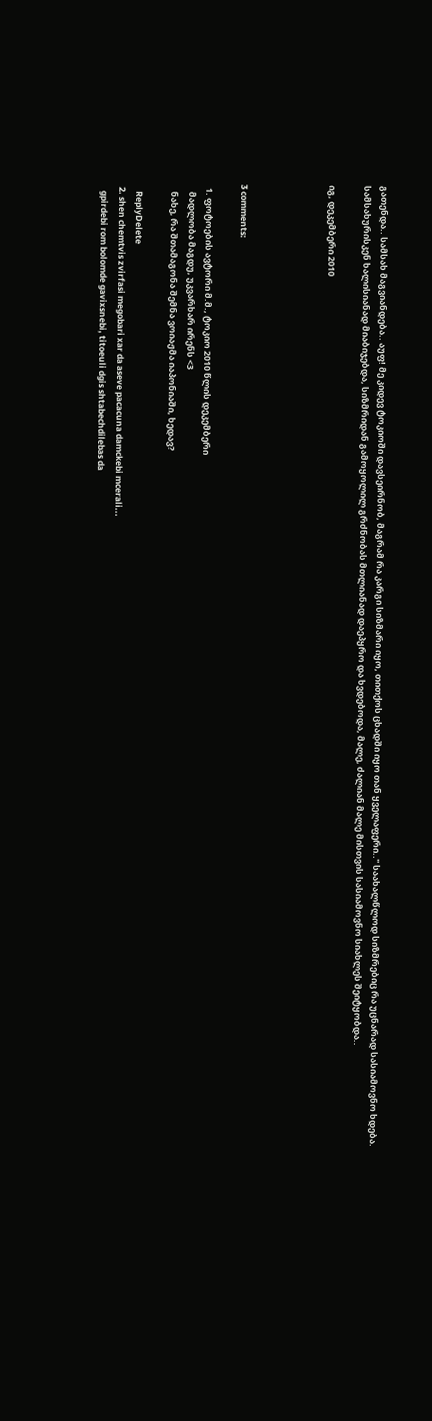გათენდა.. სამსახ მაგვიანდება.. აუფ! მე კიდევ ტოკიოში დავსეირნობ, მაგრამ რა კარგი სიზმარი იყო, თითქოს ცხადში იყო თან ყველაფერი.." საახალწლოდ სიზმრებიც რა უცნარად სასიამოვნო ხდება.
სამსახურისკენ ხალისიანად მიაბიჯებდა, სიზმრიდან გამოყოლილ გრძნობას მთლიანად დაეპყრო და ხვდებოდა, მალე, ძალიან მალე მისთვის სასიამოვნო სიახლეს შეიტყობდა..

იგ, დეკემბერი 2010




3 comments:

  1. ფოტოების ავტორი მ.მ., ტოკიო 2010 წლის დეკემბერი
    მადლობა მაგდუ, უკვარხარ ირენს <3
    ნახე, რა შთამაგონა შემნა ვოიაჟმა იაპონიაში, ხედავ?

    ReplyDelete
  2. shen chemtvis zvirfasi megobari xar da aseve pacacuna damckebi mcerali...
    gpirdebi rom bolomde gavixsnebi, titoeuli dgis shtabechdilebas da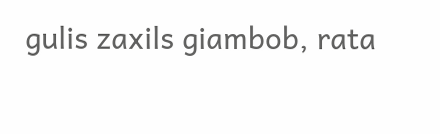gulis zaxils giambob, rata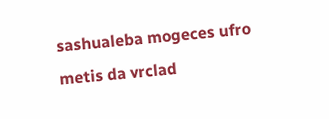sashualeba mogeces ufro metis da vrclad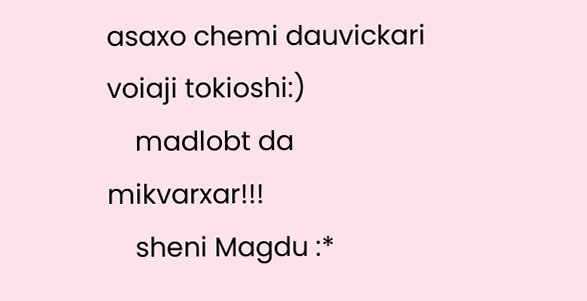asaxo chemi dauvickari voiaji tokioshi:)
    madlobt da mikvarxar!!!
    sheni Magdu :*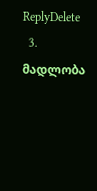ReplyDelete
  3. მადლობა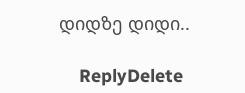დიდზე დიდი..

    ReplyDelete